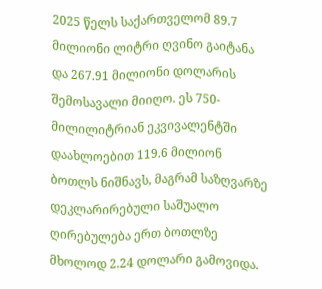2025 წელს საქართველომ 89.7 მილიონი ლიტრი ღვინო გაიტანა და 267.91 მილიონი დოლარის შემოსავალი მიიღო. ეს 750-მილილიტრიან ეკვივალენტში დაახლოებით 119.6 მილიონ ბოთლს ნიშნავს, მაგრამ საზღვარზე დეკლარირებული საშუალო ღირებულება ერთ ბოთლზე მხოლოდ 2.24 დოლარი გამოვიდა.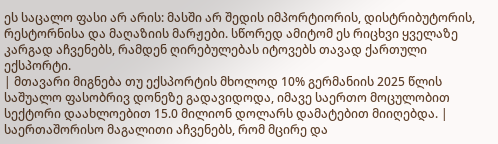ეს საცალო ფასი არ არის: მასში არ შედის იმპორტიორის, დისტრიბუტორის, რესტორნისა და მაღაზიის მარჟები. სწორედ ამიტომ ეს რიცხვი ყველაზე კარგად აჩვენებს, რამდენ ღირებულებას იტოვებს თავად ქართული ექსპორტი.
| მთავარი მიგნება თუ ექსპორტის მხოლოდ 10% გერმანიის 2025 წლის საშუალო ფასობრივ დონეზე გადავიდოდა, იმავე საერთო მოცულობით სექტორი დაახლოებით 15.0 მილიონ დოლარს დამატებით მიიღებდა. |
საერთაშორისო მაგალითი აჩვენებს, რომ მცირე და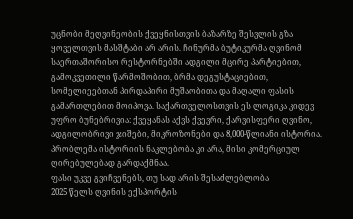უცნობი მეღვინეობის ქვეყნისთვის ბაზარზე შესვლის გზა ყოველთვის მასშტაბი არ არის. ჩინურმა ბუტიკურმა ღვინომ საერთაშორისო რესტორნებში ადგილი მცირე პარტიებით, გამოკვეთილი წარმოშობით, ბრმა დეგუსტაციებით, სომელიეებთან პირდაპირი მუშაობითა და მაღალი ფასის გამართლებით მოიპოვა. საქართველოსთვის ეს ლოგიკა კიდევ უფრო ბუნებრივია: ქვეყანას აქვს ქვევრი, ქარვისფერი ღვინო, ადგილობრივი ჯიშები, მიკროზონები და 8,000-წლიანი ისტორია. პრობლემა ისტორიის ნაკლებობა კი არა, მისი კომერციულ ღირებულებად გარდაქმნაა.
ფასი უკვე გვიჩვენებს, თუ სად არის შესაძლებლობა
2025 წელს ღვინის ექსპორტის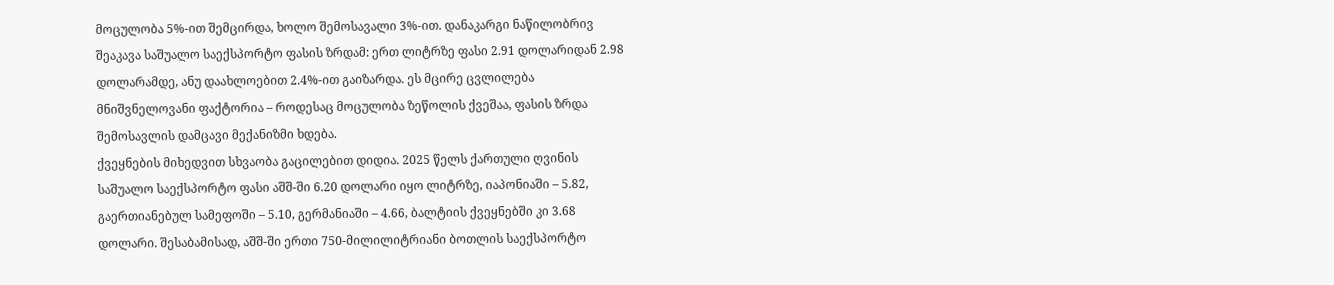მოცულობა 5%-ით შემცირდა, ხოლო შემოსავალი 3%-ით. დანაკარგი ნაწილობრივ შეაკავა საშუალო საექსპორტო ფასის ზრდამ: ერთ ლიტრზე ფასი 2.91 დოლარიდან 2.98 დოლარამდე, ანუ დაახლოებით 2.4%-ით გაიზარდა. ეს მცირე ცვლილება მნიშვნელოვანი ფაქტორია – როდესაც მოცულობა ზეწოლის ქვეშაა, ფასის ზრდა შემოსავლის დამცავი მექანიზმი ხდება.
ქვეყნების მიხედვით სხვაობა გაცილებით დიდია. 2025 წელს ქართული ღვინის საშუალო საექსპორტო ფასი აშშ-ში 6.20 დოლარი იყო ლიტრზე, იაპონიაში – 5.82, გაერთიანებულ სამეფოში – 5.10, გერმანიაში – 4.66, ბალტიის ქვეყნებში კი 3.68 დოლარი. შესაბამისად, აშშ-ში ერთი 750-მილილიტრიანი ბოთლის საექსპორტო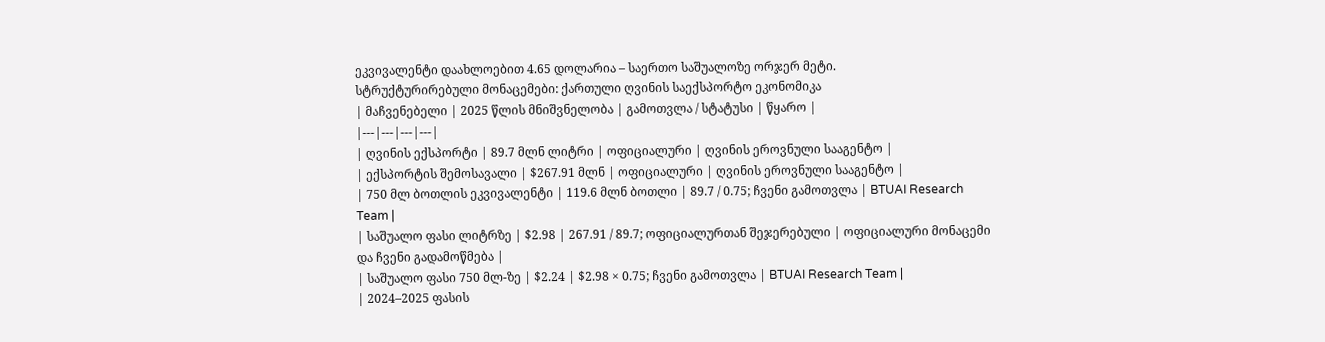ეკვივალენტი დაახლოებით 4.65 დოლარია – საერთო საშუალოზე ორჯერ მეტი.
სტრუქტურირებული მონაცემები: ქართული ღვინის საექსპორტო ეკონომიკა
| მაჩვენებელი | 2025 წლის მნიშვნელობა | გამოთვლა / სტატუსი | წყარო |
|---|---|---|---|
| ღვინის ექსპორტი | 89.7 მლნ ლიტრი | ოფიციალური | ღვინის ეროვნული სააგენტო |
| ექსპორტის შემოსავალი | $267.91 მლნ | ოფიციალური | ღვინის ეროვნული სააგენტო |
| 750 მლ ბოთლის ეკვივალენტი | 119.6 მლნ ბოთლი | 89.7 / 0.75; ჩვენი გამოთვლა | BTUAI Research Team |
| საშუალო ფასი ლიტრზე | $2.98 | 267.91 / 89.7; ოფიციალურთან შეჯერებული | ოფიციალური მონაცემი და ჩვენი გადამოწმება |
| საშუალო ფასი 750 მლ-ზე | $2.24 | $2.98 × 0.75; ჩვენი გამოთვლა | BTUAI Research Team |
| 2024–2025 ფასის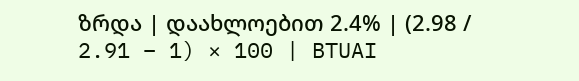ზრდა | დაახლოებით 2.4% | (2.98 / 2.91 − 1) × 100 | BTUAI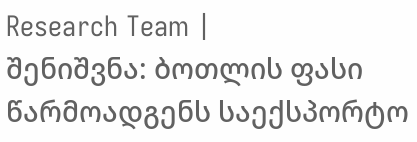Research Team |
შენიშვნა: ბოთლის ფასი წარმოადგენს საექსპორტო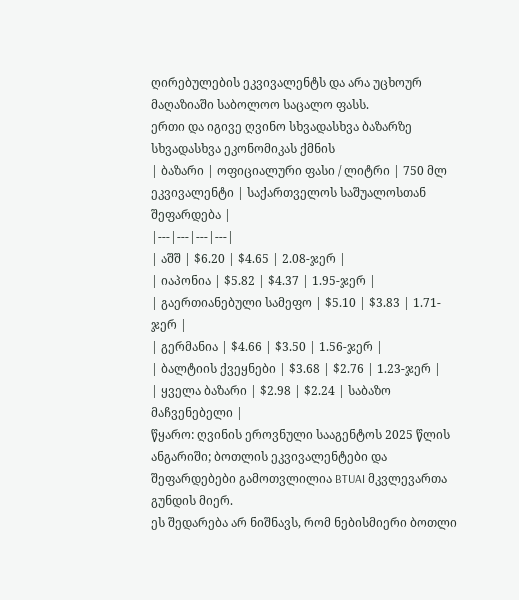ღირებულების ეკვივალენტს და არა უცხოურ მაღაზიაში საბოლოო საცალო ფასს.
ერთი და იგივე ღვინო სხვადასხვა ბაზარზე სხვადასხვა ეკონომიკას ქმნის
| ბაზარი | ოფიციალური ფასი / ლიტრი | 750 მლ ეკვივალენტი | საქართველოს საშუალოსთან შეფარდება |
|---|---|---|---|
| აშშ | $6.20 | $4.65 | 2.08-ჯერ |
| იაპონია | $5.82 | $4.37 | 1.95-ჯერ |
| გაერთიანებული სამეფო | $5.10 | $3.83 | 1.71-ჯერ |
| გერმანია | $4.66 | $3.50 | 1.56-ჯერ |
| ბალტიის ქვეყნები | $3.68 | $2.76 | 1.23-ჯერ |
| ყველა ბაზარი | $2.98 | $2.24 | საბაზო მაჩვენებელი |
წყარო: ღვინის ეროვნული სააგენტოს 2025 წლის ანგარიში; ბოთლის ეკვივალენტები და შეფარდებები გამოთვლილია BTUAI მკვლევართა გუნდის მიერ.
ეს შედარება არ ნიშნავს, რომ ნებისმიერი ბოთლი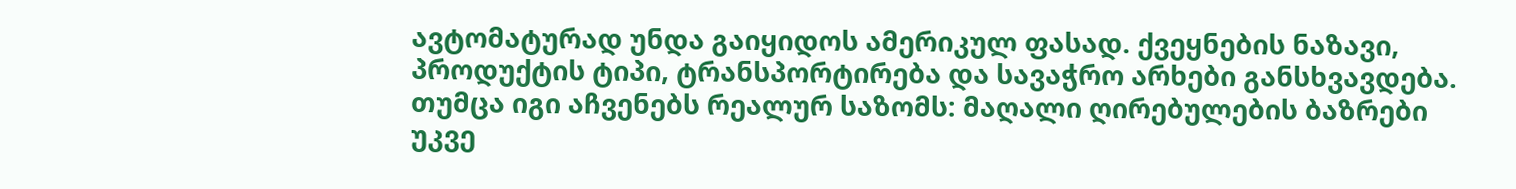ავტომატურად უნდა გაიყიდოს ამერიკულ ფასად. ქვეყნების ნაზავი, პროდუქტის ტიპი, ტრანსპორტირება და სავაჭრო არხები განსხვავდება. თუმცა იგი აჩვენებს რეალურ საზომს: მაღალი ღირებულების ბაზრები უკვე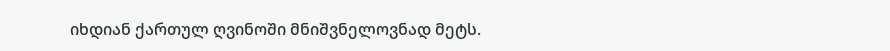იხდიან ქართულ ღვინოში მნიშვნელოვნად მეტს.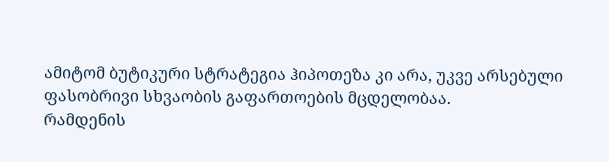ამიტომ ბუტიკური სტრატეგია ჰიპოთეზა კი არა, უკვე არსებული ფასობრივი სხვაობის გაფართოების მცდელობაა.
რამდენის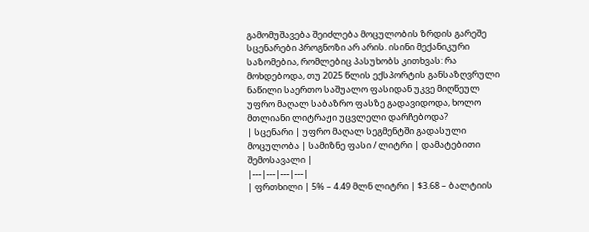გამომუშავება შეიძლება მოცულობის ზრდის გარეშე
სცენარები პროგნოზი არ არის. ისინი მექანიკური საზომებია, რომლებიც პასუხობს კითხვას: რა მოხდებოდა, თუ 2025 წლის ექსპორტის განსაზღვრული ნაწილი საერთო საშუალო ფასიდან უკვე მიღწეულ უფრო მაღალ საბაზრო ფასზე გადავიდოდა, ხოლო მთლიანი ლიტრაჟი უცვლელი დარჩებოდა?
| სცენარი | უფრო მაღალ სეგმენტში გადასული მოცულობა | სამიზნე ფასი / ლიტრი | დამატებითი შემოსავალი |
|---|---|---|---|
| ფრთხილი | 5% – 4.49 მლნ ლიტრი | $3.68 – ბალტიის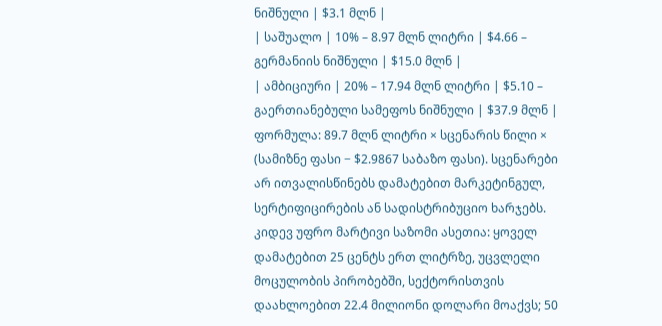ნიშნული | $3.1 მლნ |
| საშუალო | 10% – 8.97 მლნ ლიტრი | $4.66 – გერმანიის ნიშნული | $15.0 მლნ |
| ამბიციური | 20% – 17.94 მლნ ლიტრი | $5.10 – გაერთიანებული სამეფოს ნიშნული | $37.9 მლნ |
ფორმულა: 89.7 მლნ ლიტრი × სცენარის წილი × (სამიზნე ფასი − $2.9867 საბაზო ფასი). სცენარები არ ითვალისწინებს დამატებით მარკეტინგულ, სერტიფიცირების ან სადისტრიბუციო ხარჯებს.
კიდევ უფრო მარტივი საზომი ასეთია: ყოველ დამატებით 25 ცენტს ერთ ლიტრზე, უცვლელი მოცულობის პირობებში, სექტორისთვის დაახლოებით 22.4 მილიონი დოლარი მოაქვს; 50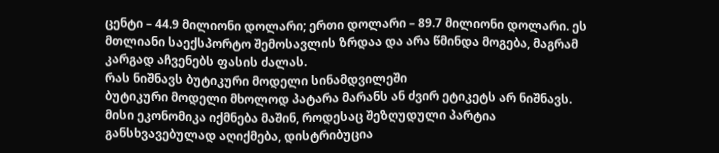ცენტი – 44.9 მილიონი დოლარი; ერთი დოლარი – 89.7 მილიონი დოლარი. ეს მთლიანი საექსპორტო შემოსავლის ზრდაა და არა წმინდა მოგება, მაგრამ კარგად აჩვენებს ფასის ძალას.
რას ნიშნავს ბუტიკური მოდელი სინამდვილეში
ბუტიკური მოდელი მხოლოდ პატარა მარანს ან ძვირ ეტიკეტს არ ნიშნავს. მისი ეკონომიკა იქმნება მაშინ, როდესაც შეზღუდული პარტია განსხვავებულად აღიქმება, დისტრიბუცია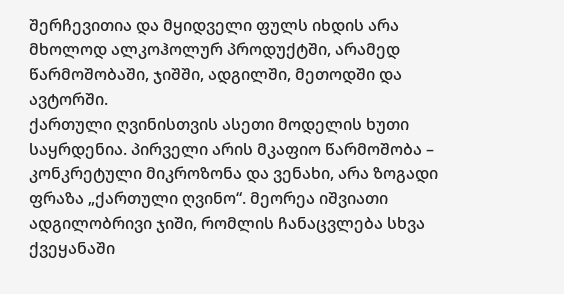შერჩევითია და მყიდველი ფულს იხდის არა მხოლოდ ალკოჰოლურ პროდუქტში, არამედ წარმოშობაში, ჯიშში, ადგილში, მეთოდში და ავტორში.
ქართული ღვინისთვის ასეთი მოდელის ხუთი საყრდენია. პირველი არის მკაფიო წარმოშობა – კონკრეტული მიკროზონა და ვენახი, არა ზოგადი ფრაზა „ქართული ღვინო“. მეორეა იშვიათი ადგილობრივი ჯიში, რომლის ჩანაცვლება სხვა ქვეყანაში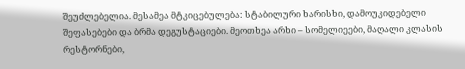შეუძლებელია. მესამეა მტკიცებულება: სტაბილური ხარისხი, დამოუკიდებელი შეფასებები და ბრმა დეგუსტაციები. მეოთხეა არხი – სომელიეები, მაღალი კლასის რესტორნები,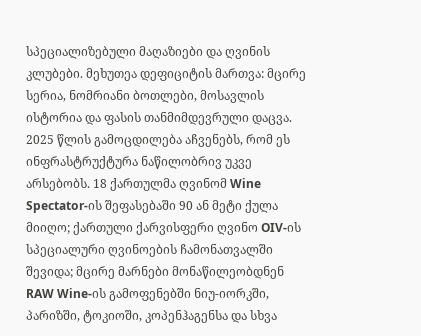სპეციალიზებული მაღაზიები და ღვინის კლუბები. მეხუთეა დეფიციტის მართვა: მცირე სერია, ნომრიანი ბოთლები, მოსავლის ისტორია და ფასის თანმიმდევრული დაცვა.
2025 წლის გამოცდილება აჩვენებს, რომ ეს ინფრასტრუქტურა ნაწილობრივ უკვე არსებობს. 18 ქართულმა ღვინომ Wine Spectator-ის შეფასებაში 90 ან მეტი ქულა მიიღო; ქართული ქარვისფერი ღვინო OIV-ის სპეციალური ღვინოების ჩამონათვალში შევიდა; მცირე მარნები მონაწილეობდნენ RAW Wine-ის გამოფენებში ნიუ-იორკში, პარიზში, ტოკიოში, კოპენჰაგენსა და სხვა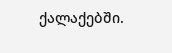ქალაქებში.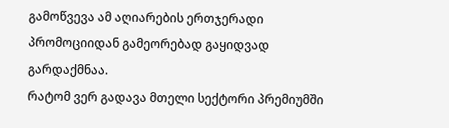გამოწვევა ამ აღიარების ერთჯერადი პრომოციიდან გამეორებად გაყიდვად გარდაქმნაა.
რატომ ვერ გადავა მთელი სექტორი პრემიუმში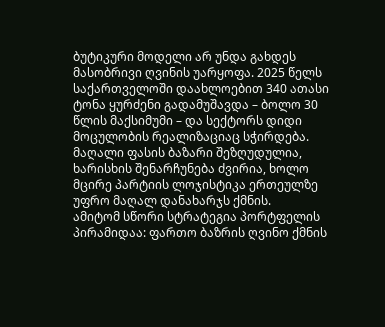ბუტიკური მოდელი არ უნდა გახდეს მასობრივი ღვინის უარყოფა. 2025 წელს საქართველოში დაახლოებით 340 ათასი ტონა ყურძენი გადამუშავდა – ბოლო 30 წლის მაქსიმუმი – და სექტორს დიდი მოცულობის რეალიზაციაც სჭირდება. მაღალი ფასის ბაზარი შეზღუდულია, ხარისხის შენარჩუნება ძვირია, ხოლო მცირე პარტიის ლოჯისტიკა ერთეულზე უფრო მაღალ დანახარჯს ქმნის.
ამიტომ სწორი სტრატეგია პორტფელის პირამიდაა: ფართო ბაზრის ღვინო ქმნის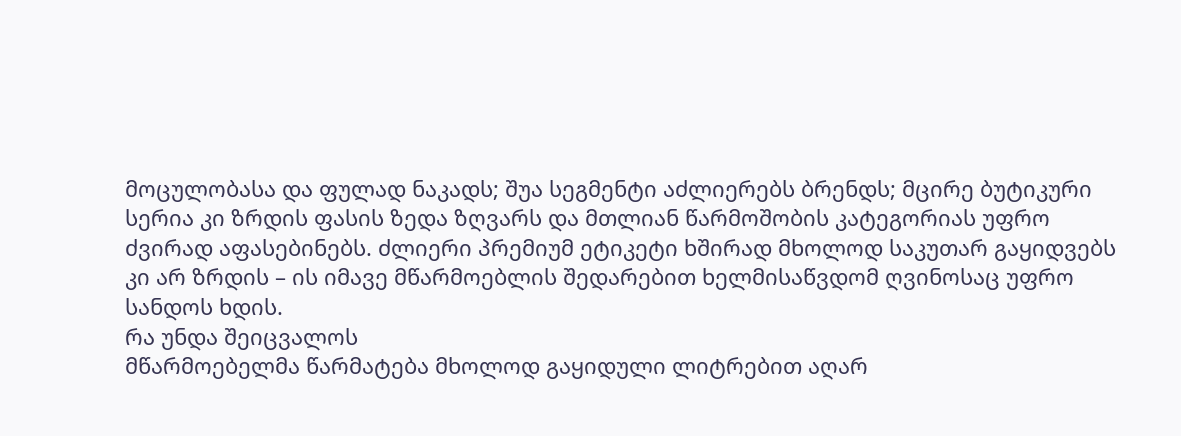მოცულობასა და ფულად ნაკადს; შუა სეგმენტი აძლიერებს ბრენდს; მცირე ბუტიკური სერია კი ზრდის ფასის ზედა ზღვარს და მთლიან წარმოშობის კატეგორიას უფრო ძვირად აფასებინებს. ძლიერი პრემიუმ ეტიკეტი ხშირად მხოლოდ საკუთარ გაყიდვებს კი არ ზრდის – ის იმავე მწარმოებლის შედარებით ხელმისაწვდომ ღვინოსაც უფრო სანდოს ხდის.
რა უნდა შეიცვალოს
მწარმოებელმა წარმატება მხოლოდ გაყიდული ლიტრებით აღარ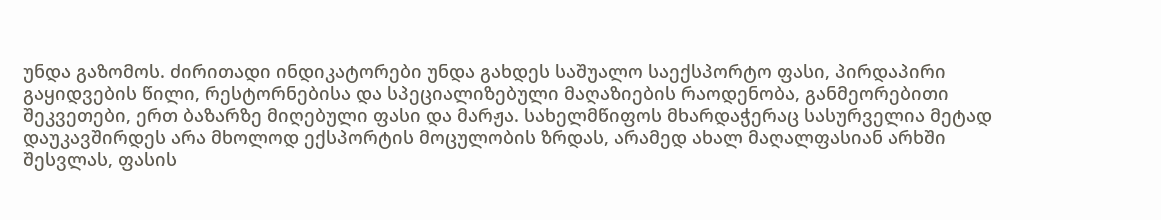უნდა გაზომოს. ძირითადი ინდიკატორები უნდა გახდეს საშუალო საექსპორტო ფასი, პირდაპირი გაყიდვების წილი, რესტორნებისა და სპეციალიზებული მაღაზიების რაოდენობა, განმეორებითი შეკვეთები, ერთ ბაზარზე მიღებული ფასი და მარჟა. სახელმწიფოს მხარდაჭერაც სასურველია მეტად დაუკავშირდეს არა მხოლოდ ექსპორტის მოცულობის ზრდას, არამედ ახალ მაღალფასიან არხში შესვლას, ფასის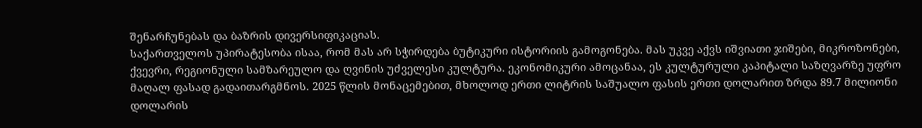შენარჩუნებას და ბაზრის დივერსიფიკაციას.
საქართველოს უპირატესობა ისაა, რომ მას არ სჭირდება ბუტიკური ისტორიის გამოგონება. მას უკვე აქვს იშვიათი ჯიშები, მიკროზონები, ქვევრი, რეგიონული სამზარეულო და ღვინის უძველესი კულტურა. ეკონომიკური ამოცანაა, ეს კულტურული კაპიტალი საზღვარზე უფრო მაღალ ფასად გადაითარგმნოს. 2025 წლის მონაცემებით, მხოლოდ ერთი ლიტრის საშუალო ფასის ერთი დოლარით ზრდა 89.7 მილიონი დოლარის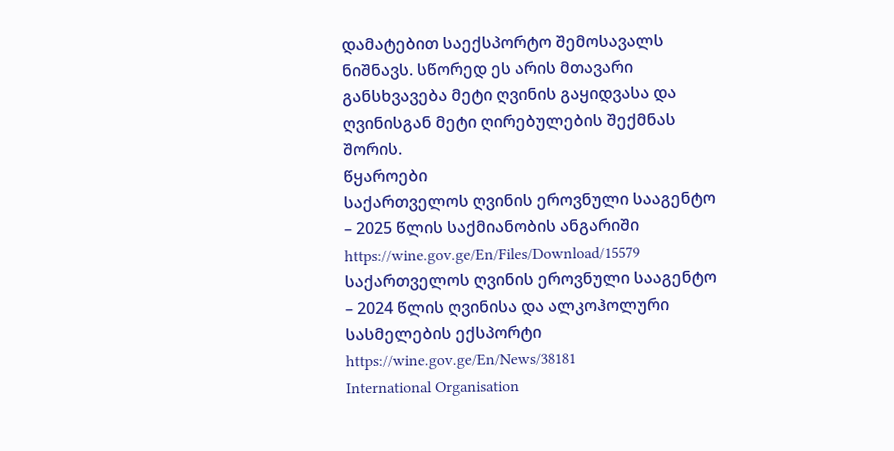დამატებით საექსპორტო შემოსავალს ნიშნავს. სწორედ ეს არის მთავარი განსხვავება მეტი ღვინის გაყიდვასა და ღვინისგან მეტი ღირებულების შექმნას შორის.
წყაროები
საქართველოს ღვინის ეროვნული სააგენტო – 2025 წლის საქმიანობის ანგარიში
https://wine.gov.ge/En/Files/Download/15579
საქართველოს ღვინის ეროვნული სააგენტო – 2024 წლის ღვინისა და ალკოჰოლური სასმელების ექსპორტი
https://wine.gov.ge/En/News/38181
International Organisation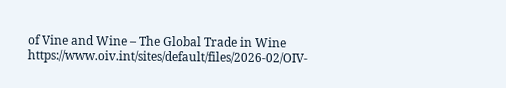of Vine and Wine – The Global Trade in Wine
https://www.oiv.int/sites/default/files/2026-02/OIV-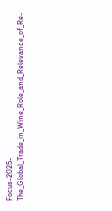Focus-2025-The_Global_Trade_in_Wine_Role_and_Relevance_of_Re-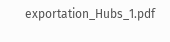exportation_Hubs_1.pdf